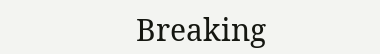Breaking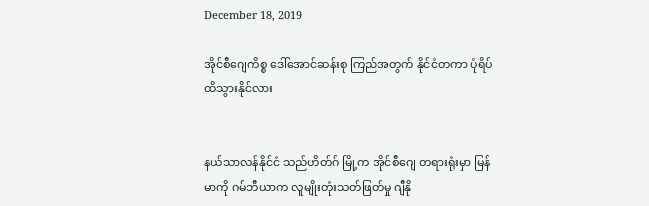December 18, 2019

အိုင်စီဂျေကိစ္စ ဒေါ်အောင်ဆန်းစု ကြည်အတွက် နိုင်ငံတကာ ပုံရိပ်ထိသွားနိုင်လား


နယ်သာလန်နိုင်ငံ သည်ဟိတ်ဂ် မြို့က အိုင်စီဂျေ တရားရုံးမှာ မြန်မာကို ဂမ်ဘီယာက လူမျိုးတုံးသတ်ဖြတ်မှု ဂျီနို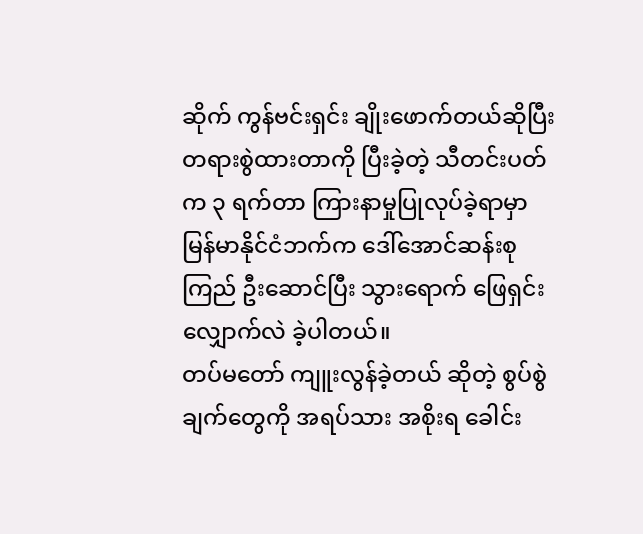ဆိုက် ကွန်ဗင်းရှင်း ချိုးဖောက်တယ်ဆိုပြီး တရားစွဲထားတာကို ပြီးခဲ့တဲ့ သီတင်းပတ်က ၃ ရက်တာ ကြားနာမှုပြုလုပ်ခဲ့ရာမှာ မြန်မာနိုင်ငံဘက်က ဒေါ်အောင်ဆန်းစုကြည် ဦးဆောင်ပြီး သွားရောက် ဖြေရှင်း လျှောက်လဲ ခဲ့ပါတယ်။
တပ်မတော် ကျူးလွန်ခဲ့တယ် ဆိုတဲ့ စွပ်စွဲချက်တွေကို အရပ်သား အစိုးရ ခေါင်း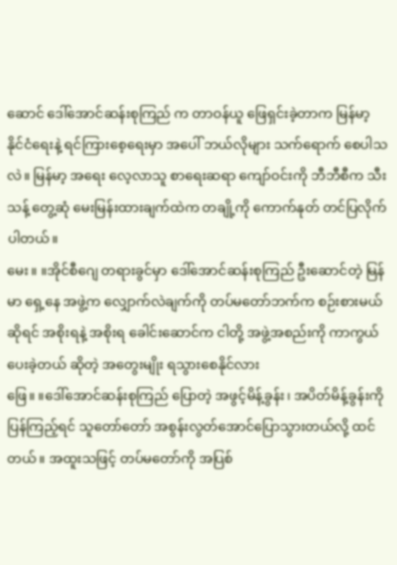ဆောင် ဒေါ်အောင်ဆန်းစုကြည် က တာဝန်ယူ ဖြေရှင်းခဲ့တာက မြန်မာ့ နိုင်ငံရေးနဲ့ ရင်ကြားစေ့ရေးမှာ အပေါ် ဘယ်လိုများ သက်ရောက် စေပါသလဲ။ မြန်မာ့ အရေး လေ့လာသူ စာရေးဆရာ ကျော်ဝင်းကို ဘီဘီစီက သီးသန့် တွေ့ဆုံ မေးမြန်းထားချက်ထဲက တချို့ကို ကောက်နုတ် တင်ပြလိုက်ပါတယ်။
မေး။ ။အိုင်စီဂျေ တရားခွင်မှာ ဒေါ်အောင်ဆန်းစုကြည် ဦးဆောင်တဲ့ မြန်မာ ရှေ့နေ အဖွဲ့က လျှောက်လဲချက်ကို တပ်မတော်ဘက်က စဉ်းစားမယ် ဆိုရင် အစိုးရနဲ့ အစိုးရ ခေါင်းဆောင်က ငါတို့ အဖွဲ့အစည်းကို ကာကွယ်ပေးခဲ့တယ် ဆိုတဲ့ အတွေးမျိုး ရသွားစေနိုင်လား
ဖြေ။ ။ဒေါ်အောင်ဆန်းစုကြည် ပြောတဲ့ အဖွင့်မိန့်ခွန်း၊ အပိတ်မိန့်ခွန်းကို ပြန်ကြည့်ရင် သူတော်တော် အစွန်းလွတ်အောင်ပြောသွားတယ်လို့ ထင်တယ်။ အထူးသဖြင့် တပ်မတော်ကို အပြစ်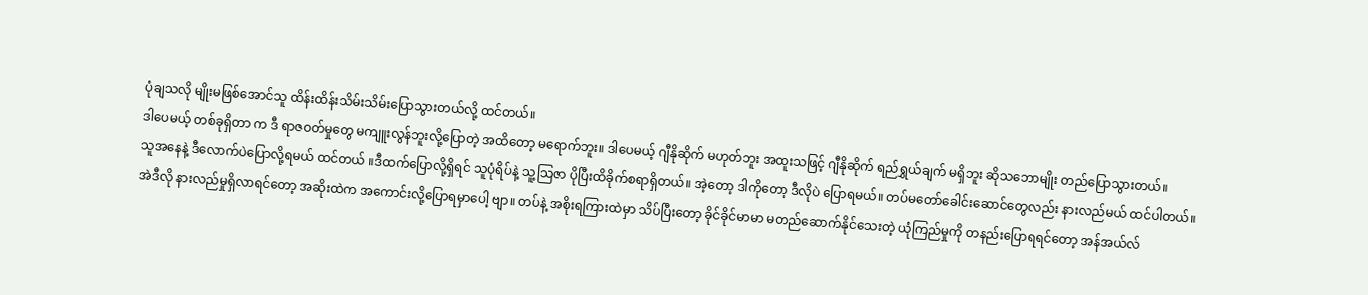ပုံချသလို မျိုးမဖြစ်အောင်သူ ထိန်းထိန်းသိမ်းသိမ်းပြောသွားတယ်လို့ ထင်တယ်။
ဒါပေမယ့် တစ်ခုရှိတာ က ဒီ ရာဇဝတ်မှုတွေ မကျူးလွန်ဘူးလို့ပြောတဲ့ အထိတော့ မရောက်ဘူး။ ဒါပေမယ့် ဂျီနိုဆိုက် မဟုတ်ဘူး အထူးသဖြင့် ဂျီနိုဆိုက် ရည်ရွှယ်ချက် မရှိဘူး ဆိုသဘောမျိုး တည်ပြောသွားတယ်။
သူအနေနဲ့ ဒီလောက်ပဲပြောလို့ရမယ် ထင်တယ် ။ဒီထက်ပြောလို့ရှိရင် သူပုံရိပ်နဲ့ သူ့သြဇာ ပိုပြီးထိခိုက်စရာရှိတယ်။ အဲ့တော့ ဒါကိုတော့ ဒီလိုပဲ ပြောရမယ်။ တပ်မတော်ခေါင်းဆောင်တွေလည်း နားလည်မယ် ထင်ပါတယ်။
အဲဒီလို နားလည်မှုရှိလာရင်တော့ အဆိုးထဲက အကောင်းလို့ပြောရမှာပေါ့ ဗျာ။ တပ်နဲ့ အစိုးရကြားထဲမှာ သိပ်ပြီးတော့ ခိုင်ခိုင်မာမာ မတည်ဆောက်နိုင်သေးတဲ့ ယုံကြည်မှုကို တနည်းပြောရရင်တော့ အန်အယ်လ်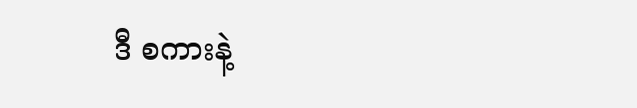ဒီ စကားနဲ့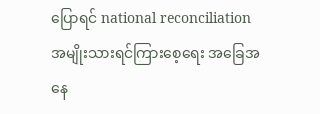ပြောရင် national reconciliation အမျိုးသားရင်ကြားစေ့ရေး အခြေအနေ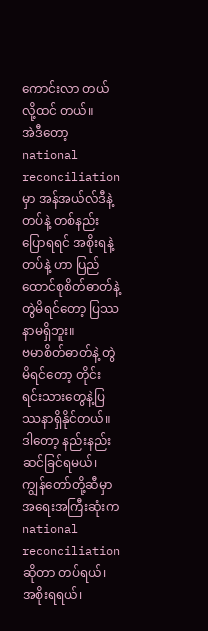ကောင်းလာ တယ်လို့ထင် တယ်။
အဲဒီတော့ national reconciliation မှာ အန်အယ်လ်ဒီနဲ့ တပ်နဲ့ တစ်နည်းပြောရရင် အစိုးရနဲ့ တပ်နဲ့ ဟာ ပြည်ထောင်စုစိတ်ဓာတ်နဲ့ တွဲမိရင်တော့ ပြဿနာမရှိဘူး။
ဗမာစိတ်ဓာတ်နဲ့ တွဲမိရင်တော့ တိုင်းရင်းသားတွေနဲ့ပြဿနာရှိနိုင်တယ်။ ဒါတော့ နည်းနည်းဆင်ခြင်ရမယ်၊ ကျွန်တော်တို့ဆီမှာ အရေးအကြီးဆုံးက national reconciliation ဆိုတာ တပ်ရယ်၊ အစိုးရရယ်၊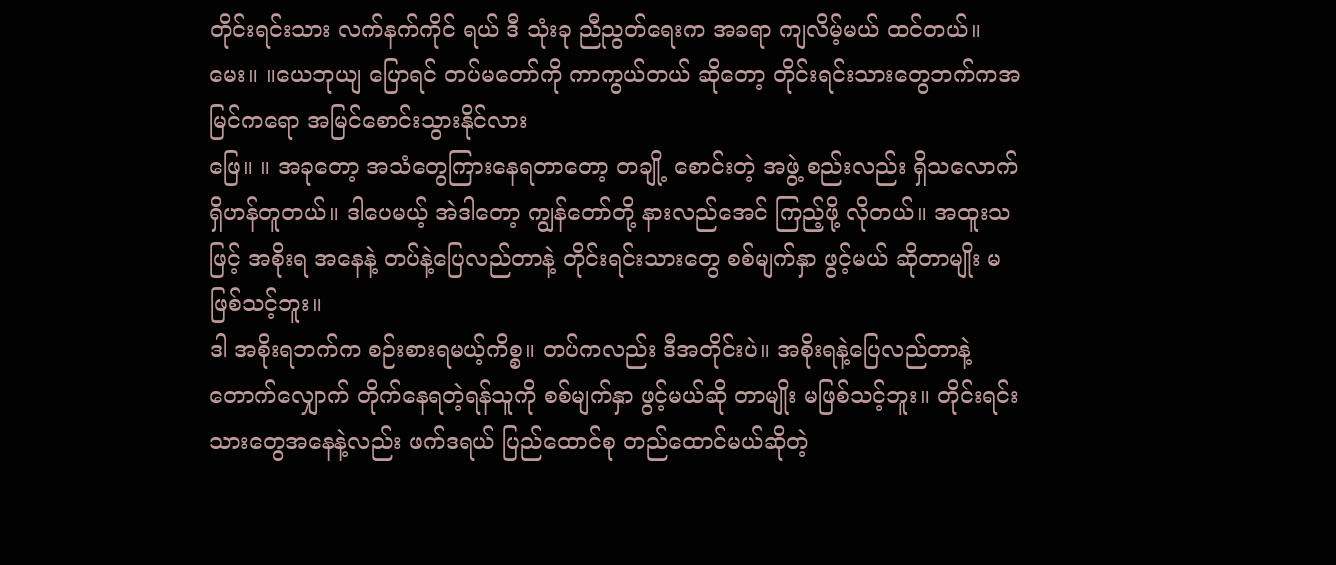တိုင်းရင်းသား လက်နက်ကိုင် ရယ် ဒီ သုံးခု ညီညွတ်ရေးက အခရာ ကျလိမ့်မယ် ထင်တယ်။
မေး။ ။ယေဘုယျ ပြောရင် တပ်မတော်ကို ကာကွယ်တယ် ဆိုတော့ တိုင်းရင်းသားတွေဘက်ကအမြင်ကရော အမြင်စောင်းသွားနိုင်လား
ဖြေ။ ။ အခုတော့ အသံတွေကြားနေရတာတော့ တချို့ စောင်းတဲ့ အဖွဲ့ စည်းလည်း ရှိသလောက် ရှိဟန်တူတယ်။ ဒါပေမယ့် အဲဒါတော့ ကျွန်တော်တို့ နားလည်အေင် ကြည့်ဖို့ လိုတယ်။ အထူးသဖြင့် အစိုးရ အနေနဲ့ တပ်နဲ့ပြေလည်တာနဲ့ တိုင်းရင်းသားတွေ စစ်မျက်နှာ ဖွင့်မယ် ဆိုတာမျိုး မဖြစ်သင့်ဘူး။
ဒါ အစိုးရဘက်က စဉ်းစားရမယ့်ကိစ္စ။ တပ်ကလည်း ဒီအတိုင်းပဲ။ အစိုးရနဲ့ပြေလည်တာနဲ့ တောက်လျှောက် တိုက်နေရတဲ့ရန်သူကို စစ်မျက်နှာ ဖွင့်မယ်ဆို တာမျိုး မဖြစ်သင့်ဘူး။ တိုင်းရင်းသားတွေအနေနဲ့လည်း ဖက်ဒရယ် ပြည်ထောင်စု တည်ထောင်မယ်ဆိုတဲ့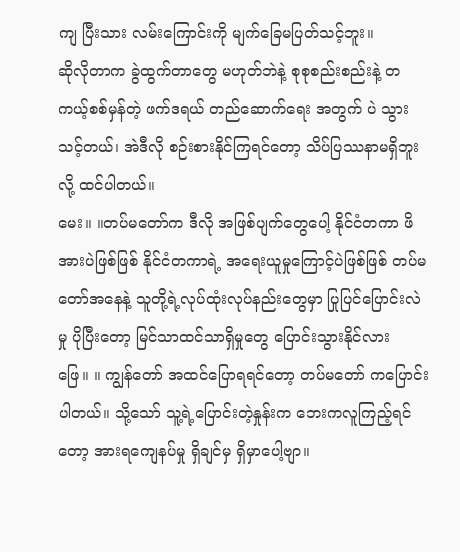ကျ ပြီးသား လမ်းကြောင်းကို မျက်ခြေမပြတ်သင့်ဘူး။
ဆိုလိုတာက ခွဲထွက်တာတွေ မဟုတ်ဘဲနဲ့ စုစုစည်းစည်းနဲ့ တကယ့်စစ်မှန်တဲ့ ဖက်ဒရယ် တည်ဆောက်ရေး အတွက် ပဲ သွားသင့်တယ်၊ အဲဒီလို စဉ်းစားနိုင်ကြရင်တော့ သိပ်ပြဿနာမရှိဘူးလို့ ထင်ပါတယ်။
မေး။ ။တပ်မတော်က ဒီလို အဖြစ်ပျက်တွေပေါ့ နိုင်ငံတကာ ဖိအားပဲဖြစ်ဖြစ် နိုင်ငံတကာရဲ့ အရေးယူမှုကြောင့်ပဲဖြစ်ဖြစ် တပ်မတော်အနေနဲ့ သူတို့ရဲ့လုပ်ထုံးလုပ်နည်းတွေမှာ ပြုပြင်ပြောင်းလဲမှု ပိုပြီးတော့ မြင်သာထင်သာရှိမှုတွေ ပြောင်းသွားနိုင်လား
ဖြေ။ ။ ကျွန်တော် အထင်ပြောရရင်တော့ တပ်မတော် ကပြောင်းပါတယ်။ သို့သော် သူ့ရဲ့ပြောင်းတဲ့နှုန်းက ဘေးကလူကြည့်ရင်တော့ အားရကျေနပ်မှု ရှိချင်မှ ရှိမှာပေါ့ဗျာ။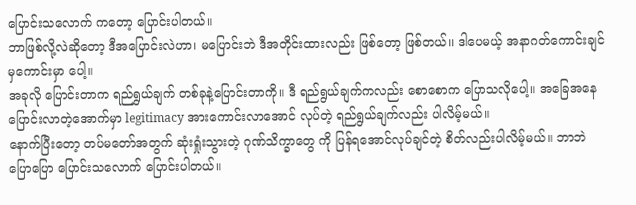ပြောင်းသလောက် ကတော့ ပြောင်းပါတယ်။
ဘာဖြစ်လို့လဲဆိုတော့ ဒီအပြောင်းလဲဟာ၊ မပြောင်းဘဲ ဒီအတိုင်းထားလည်း ဖြစ်တော့ ဖြစ်တယ်၊၊ ဒါပေမယ့် အနာဂတ်ကောင်းချင် မှကောင်းမှာ ပေါ့။
အခုလို ပြောင်းတာက ရည်ရွှယ်ချက် တစ်ခုနဲ့ပြောင်းတာကို။ ဒီ ရည်ရွယ်ချက်ကလည်း စောစောက ပြောသလိုပေါ့။ အခြေအနေ ပြောင်းလာတဲ့အောက်မှာ legitimacy အားကောင်းလာအောင် လုပ်တဲ့ ရည်ရွယ်ချက်လည်း ပါလိမ့်မယ်။
နောက်ပြီးတော့ တပ်မတော်အတွက် ဆုံးရှုံးသွားတဲ့ ဂုဏ်သိက္ခာတွေ ကို ပြန်ရအောင်လုပ်ချင်တဲ့ စိတ်လည်းပါလိမ့်မယ်။ ဘာဘဲပြောပြော ပြောင်းသလောက် ပြောင်းပါတယ်။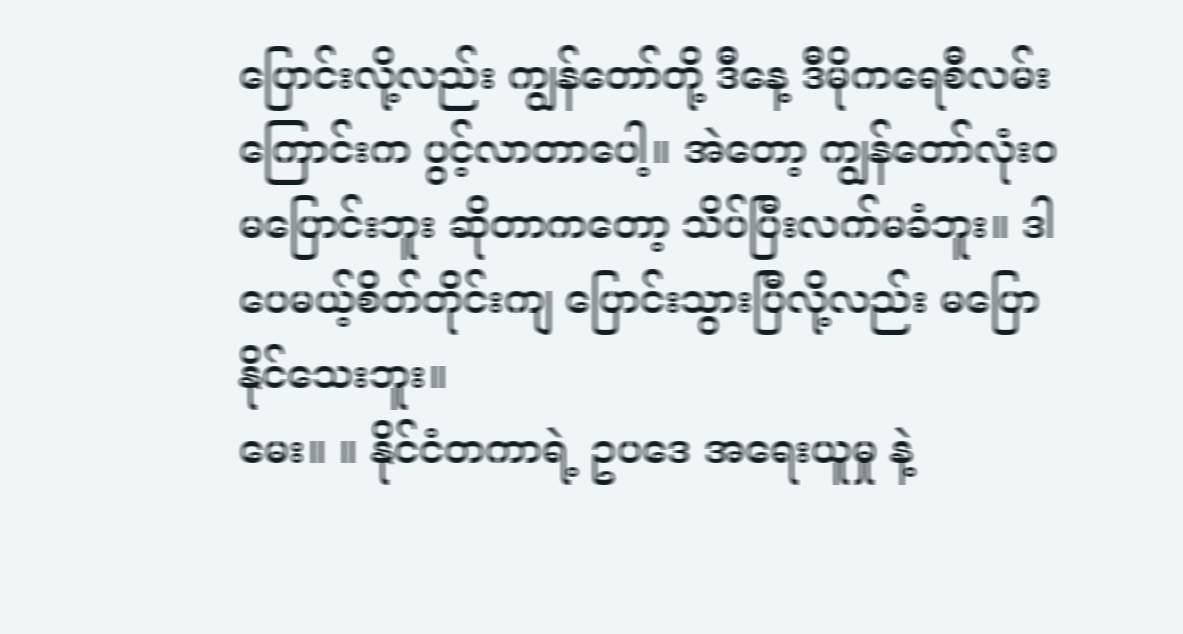ပြောင်းလို့လည်း ကျွန်တော်တို့ ဒီနေ့ ဒီမိုကရေစီလမ်းကြောင်းက ပွင့်လာတာပေါ့။ အဲတော့ ကျွန်တော်လုံးဝ မပြောင်းဘူး ဆိုတာကတော့ သိပ်ပြီးလက်မခံဘူး။ ဒါပေမယ့်စိတ်တိုင်းကျ ပြောင်းသွားပြီလို့လည်း မပြောနိုင်သေးဘူး။
မေး။ ။ နိုင်ငံတကာရဲ့ ဥပဒေ အရေးယူမှု နဲ့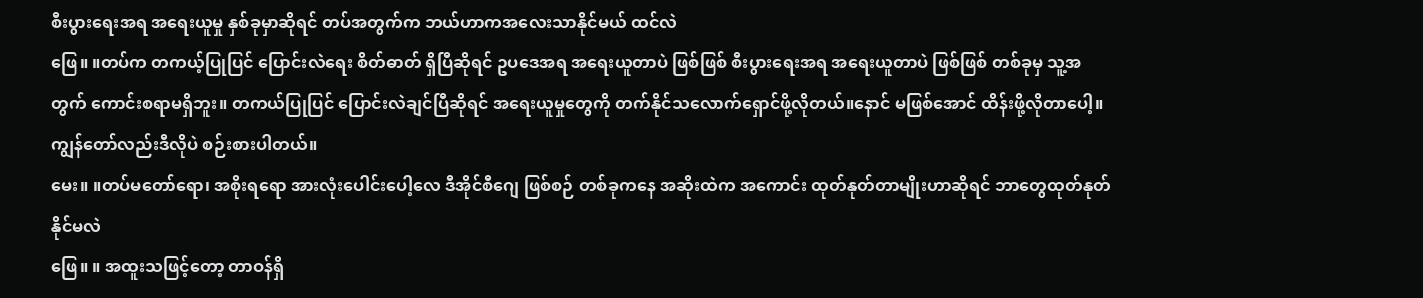စီးပွားရေးအရ အရေးယူမှု နှစ်ခုမှာဆိုရင် တပ်အတွက်က ဘယ်ဟာကအလေးသာနိုင်မယ် ထင်လဲ
ဖြေ။ ။တပ်က တကယ့်ပြုပြင် ပြောင်းလဲရေး စိတ်ဓာတ် ရှိပြီဆိုရင် ဥပဒေအရ အရေးယူတာပဲ ဖြစ်ဖြစ် စီးပွားရေးအရ အရေးယူတာပဲ ဖြစ်ဖြစ် တစ်ခုမှ သူ့အတွက် ကောင်းစရာမရှိဘူး။ တကယ်ပြုပြင် ပြောင်းလဲချင်ပြီဆိုရင် အရေးယူမှုတွေကို တက်နိုင်သလောက်ရှောင်ဖို့လိုတယ်။နောင် မဖြစ်အောင် ထိန်းဖို့လိုတာပေါ့။ ကျွန်တော်လည်းဒီလိုပဲ စဉ်းစားပါတယ်။
မေး။ ။တပ်မတော်ရော၊ အစိုးရရော အားလုံးပေါင်းပေါ့လေ ဒီအိုင်စီဂျေ ဖြစ်စဉ် တစ်ခုကနေ အဆိုးထဲက အကောင်း ထုတ်နုတ်တာမျိုးဟာဆိုရင် ဘာတွေထုတ်နုတ်နိုင်မလဲ
ဖြေ။ ။ အထူးသဖြင့်တော့ တာဝန်ရှိ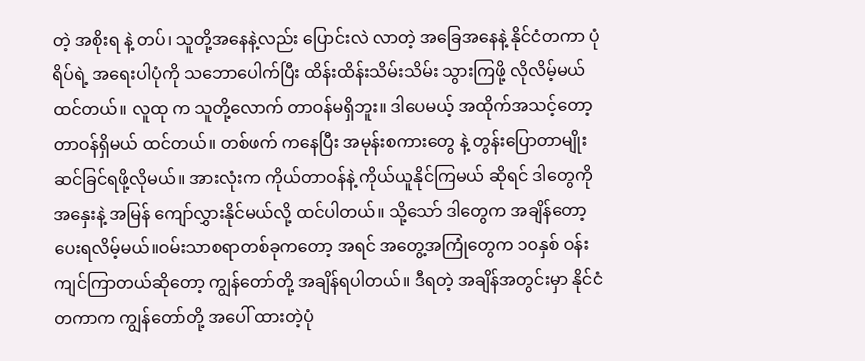တဲ့ အစိုးရ နဲ့ တပ်၊ သူတို့အနေနဲ့လည်း ပြောင်းလဲ လာတဲ့ အခြေအနေနဲ့ နိုင်ငံတကာ ပုံရိပ်ရဲ့ အရေးပါပုံကို သဘောပေါက်ပြီး ထိန်းထိန်းသိမ်းသိမ်း သွားကြဖို့ လိုလိမ့်မယ်ထင်တယ်။ လူထု က သူတို့လောက် တာဝန်မရှိဘူး။ ဒါပေမယ့် အထိုက်အသင့်တော့ တာဝန်ရှိမယ် ထင်တယ်။ တစ်ဖက် ကနေပြီး အမုန်းစကားတွေ နဲ့ တွန်းပြောတာမျိုး ဆင်ခြင်ရဖို့လိုမယ်။ အားလုံးက ကိုယ်တာဝန်နဲ့ ကိုယ်ယူနိုင်ကြမယ် ဆိုရင် ဒါတွေကို အနှေးနဲ့ အမြန် ကျော်လွှားနိုင်မယ်လို့ ထင်ပါတယ်။ သို့သော် ဒါတွေက အချိန်တော့ ပေးရလိမ့်မယ်။ဝမ်းသာစရာတစ်ခုကတော့ အရင် အတွေ့အကြုံတွေက ၁၀နှစ် ဝန်းကျင်ကြာတယ်ဆိုတော့ ကျွန်တော်တို့ အချိန်ရပါတယ်။ ဒီရတဲ့ အချိန်အတွင်းမှာ နိုင်ငံတကာက ကျွန်တော်တို့ အပေါ် ထားတဲ့ပုံ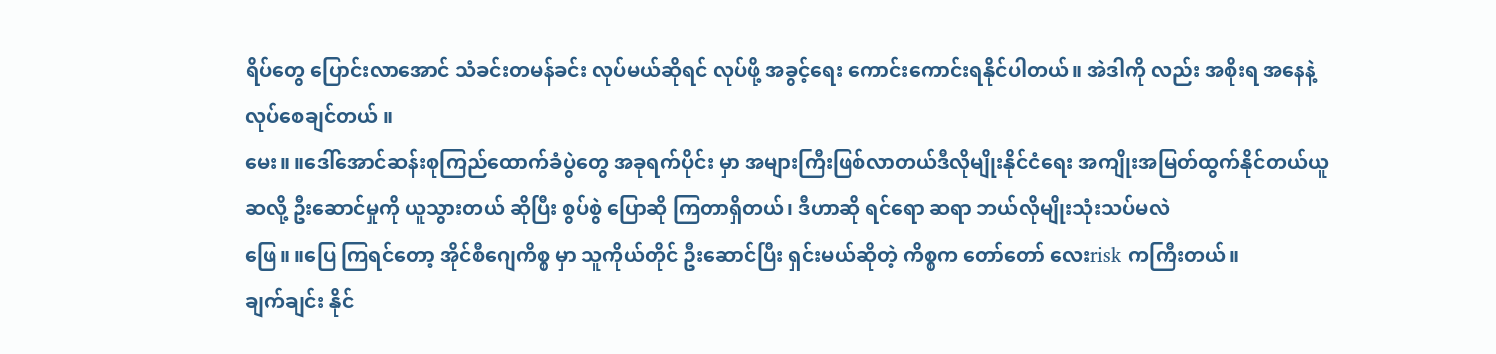ရိပ်တွေ ပြောင်းလာအောင် သံခင်းတမန်ခင်း လုပ်မယ်ဆိုရင် လုပ်ဖို့ အခွင့်ရေး ကောင်းကောင်းရနိုင်ပါတယ်။ အဲဒါကို လည်း အစိုးရ အနေနဲ့ လုပ်စေချင်တယ် ။
မေး။ ။ဒေါ်အောင်ဆန်းစုကြည်ထောက်ခံပွဲတွေ အခုရက်ပိုင်း မှာ အများကြီးဖြစ်လာတယ်ဒီလိုမျိုးနိုင်ငံရေး အကျိုးအမြတ်ထွက်နိုင်တယ်ယူဆလို့ ဦးဆောင်မှုကို ယူသွားတယ် ဆိုပြီး စွပ်စွဲ ပြောဆို ကြတာရှိတယ်၊ ဒီဟာဆို ရင်ရော ဆရာ ဘယ်လိုမျိုးသုံးသပ်မလဲ
ဖြေ။ ။ပြေ ကြရင်တော့ အိုင်စီဂျေကိစ္စ မှာ သူကိုယ်တိုင် ဦးဆောင်ပြီး ရှင်းမယ်ဆိုတဲ့ ကိစ္စက တော်တော် လေးrisk ကကြီးတယ်။
ချက်ချင်း နိုင်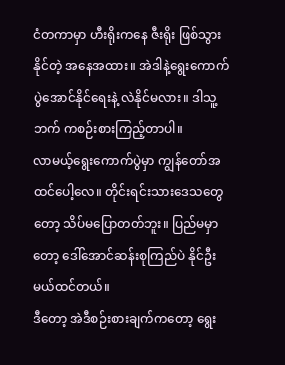ငံတကာမှာ ဟီးရိုးကနေ ဇီးရိုး ဖြစ်သွားနိုင်တဲ့ အနေအထား။ အဲဒါနဲ့ရွေးကောက် ပွဲအောင်နိုင်ရေးနဲ့ လဲနိုင်မလား။ ဒါသူ့ဘက် ကစဉ်းစားကြည့်တာပါ။
လာမယ့်ရွေးကောက်ပွဲမှာ ကျွန်တော်အထင်ပေါ့လေ။ တိုင်းရင်းသားဒေသတွေတော့ သိပ်မပြောတတ်ဘူး။ ပြည်မမှာတော့ ဒေါ်အောင်ဆန်းစုကြည်ပဲ နိုင်ဦးမယ်ထင်တယ်။
ဒီတော့ အဲဒီစဉ်းစားချက်ကတော့ ရွေး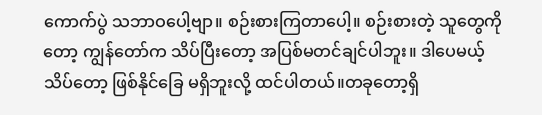ကောက်ပွဲ သဘာဝပေါ့ဗျာ။ စဉ်းစားကြတာပေါ့။ စဉ်းစားတဲ့ သူတွေကိုတော့ ကျွန်တော်က သိပ်ပြီးတော့ အပြစ်မတင်ချင်ပါဘူး။ ဒါပေမယ့် သိပ်တော့ ဖြစ်နိုင်ခြေ မရှိဘူးလို့ ထင်ပါတယ်။တခုတော့ရှိ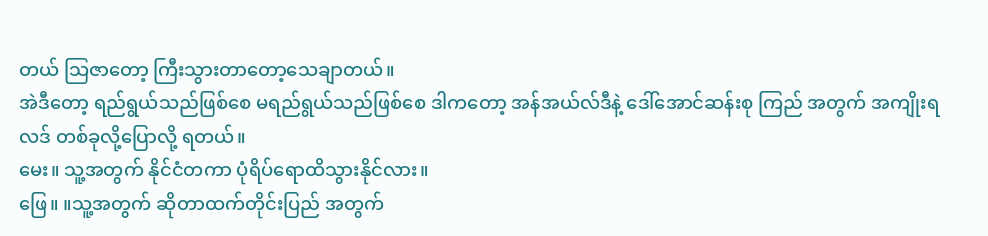တယ် သြဇာတော့ ကြီးသွားတာတော့သေချာတယ်။
အဲဒီတော့ ရည်ရွယ်သည်ဖြစ်စေ မရည်ရွယ်သည်ဖြစ်စေ ဒါကတော့ အန်အယ်လ်ဒီနဲ့ ဒေါ်အောင်ဆန်းစု ကြည် အတွက် အကျိုးရလဒ် တစ်ခုလို့ပြောလို့ ရတယ်။
မေး။ သူ့အတွက် နိုင်ငံတကာ ပုံရိပ်ရောထိသွားနိုင်လား။
ဖြေ။ ။သူ့အတွက် ဆိုတာထက်တိုင်းပြည် အတွက်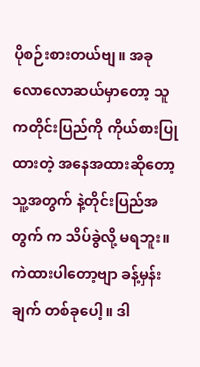ပိုစဉ်းစားတယ်ဗျ။ အခုလောလောဆယ်မှာတော့ သူကတိုင်းပြည်ကို ကိုယ်စားပြုထားတဲ့ အနေအထားဆိုတော့ သူ့အတွက် နဲ့တိုင်းပြည်အတွက် က သိပ်ခွဲလို့ မရဘူး။
ကဲထားပါတော့ဗျာ ခန့်မှန်းချက် တစ်ခုပေါ့။ ဒါ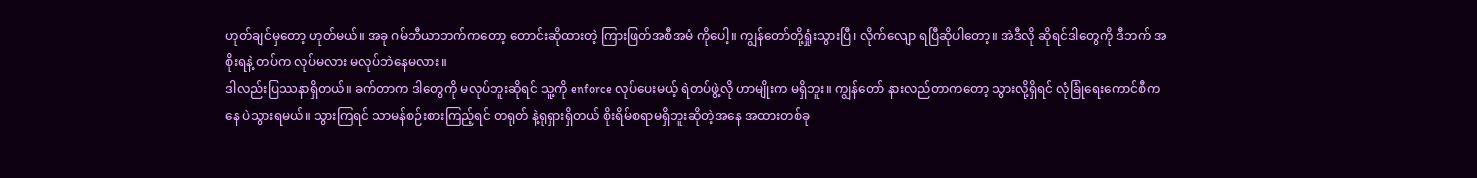ဟုတ်ချင်မှတော့ ဟုတ်မယ်။ အခု ဂမ်ဘီယာဘက်ကတော့ တောင်းဆိုထားတဲ့ ကြားဖြတ်အစီအမံ ကိုပေါ့။ ကျွန်တော်တို့ရှုံးသွားပြီ၊ လိုက်လျော ရပြီဆိုပါတော့။ အဲဒီလို ဆိုရင်ဒါတွေကို ဒီဘက် အစိုးရနဲ့ တပ်က လုပ်မလား မလုပ်ဘဲနေမလား။
ဒါလည်းပြဿနာရှိတယ်။ ခက်တာက ဒါတွေကို မလုပ်ဘူးဆိုရင် သူ့ကို enforce လုပ်ပေးမယ့် ရဲတပ်ဖွဲ့လို ဟာမျိုးက မရှိဘူး။ ကျွန်တော် နားလည်တာကတော့ သွားလို့ရှိရင် လုံခြုံရေးကောင်စီကနေ ပဲသွားရမယ်။ သွားကြရင် သာမန်စဉ်းစားကြည့်ရင် တရုတ် နဲ့ရုရှားရှိတယ် စိုးရိမ်စရာမရှိဘူးဆိုတဲ့အနေ အထားတစ်ခု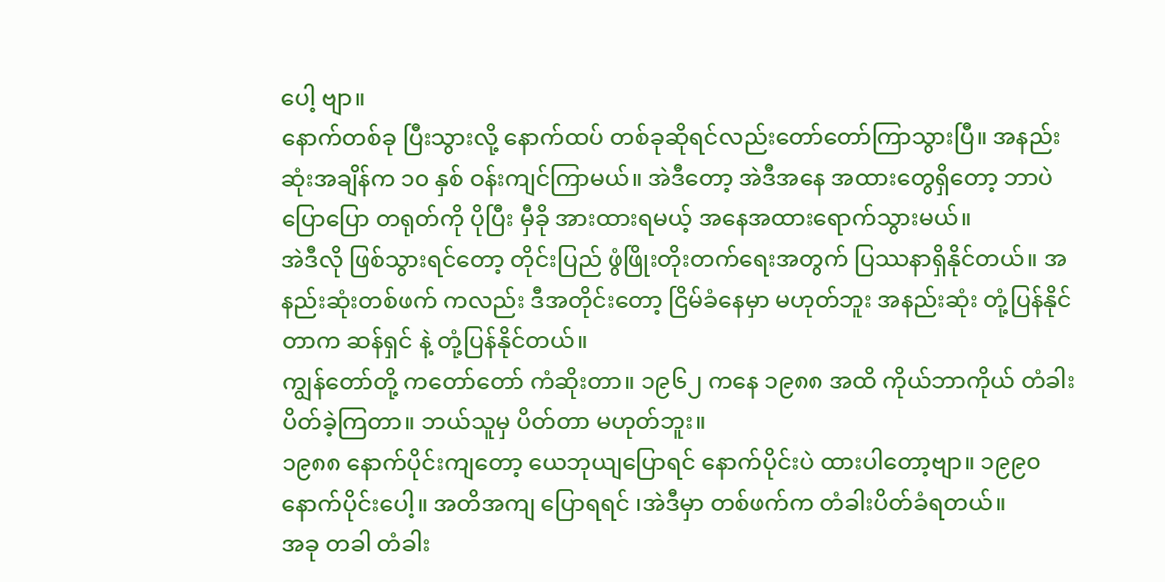ပေါ့ ဗျာ။
နောက်တစ်ခု ပြီးသွားလို့ နောက်ထပ် တစ်ခုဆိုရင်လည်းတော်တော်ကြာသွားပြီ။ အနည်းဆုံးအချိန်က ၁၀ နှစ် ဝန်းကျင်ကြာမယ်။ အဲဒီတော့ အဲဒီအနေ အထားတွေရှိတော့ ဘာပဲပြောပြော တရုတ်ကို ပိုပြီး မှီခို အားထားရမယ့် အနေအထားရောက်သွားမယ်။
အဲဒီလို ဖြစ်သွားရင်တော့ တိုင်းပြည် ဖွံဖြိုးတိုးတက်ရေးအတွက် ပြဿနာရှိနိုင်တယ်။ အနည်းဆုံးတစ်ဖက် ကလည်း ဒီအတိုင်းတော့ ငြိမ်ခံနေမှာ မဟုတ်ဘူး အနည်းဆုံး တုံ့ပြန်နိုင်တာက ဆန်ရှင် နဲ့ တုံ့ပြန်နိုင်တယ်။
ကျွန်တော်တို့ ကတော်တော် ကံဆိုးတာ။ ၁၉၆၂ ကနေ ၁၉၈၈ အထိ ကိုယ်ဘာကိုယ် တံခါးပိတ်ခဲ့ကြတာ။ ဘယ်သူမှ ပိတ်တာ မဟုတ်ဘူး။
၁၉၈၈ နောက်ပိုင်းကျတော့ ယေဘုယျပြောရင် နောက်ပိုင်းပဲ ထားပါတော့ဗျာ။ ၁၉၉၀ နောက်ပိုင်းပေါ့။ အတိအကျ ပြောရရင် ၊အဲဒီမှာ တစ်ဖက်က တံခါးပိတ်ခံရတယ်။
အခု တခါ တံခါး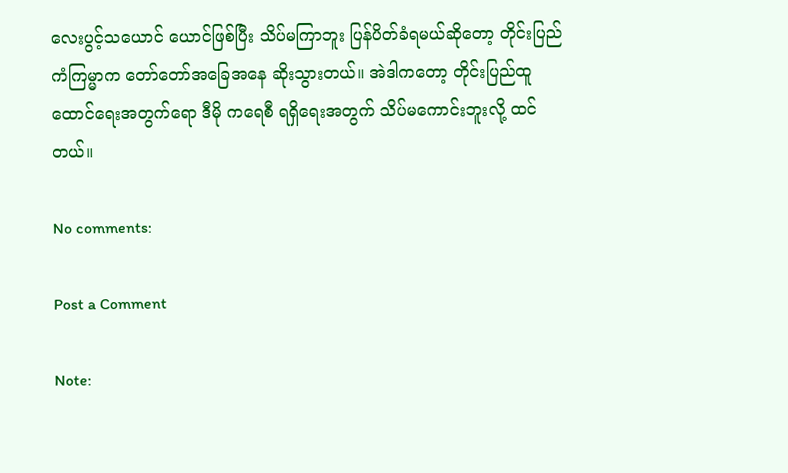လေးပွင့်သယောင် ယောင်ဖြစ်ပြီး သိပ်မကြာဘူး ပြန်ပိတ်ခံရမယ်ဆိုတော့ တိုင်းပြည် ကံကြမ္မာက တော်တော်အခြေအနေ ဆိုးသွားတယ်။ အဲဒါကတော့ တိုင်းပြည်ထူထောင်ရေးအတွက်ရော ဒီမို ကရေစီ ရရှိရေးအတွက် သိပ်မကောင်းဘူးလို့ ထင်တယ်။

No comments:

Post a Comment

Note: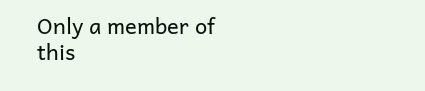Only a member of this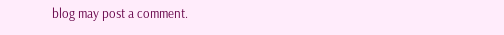blog may post a comment.